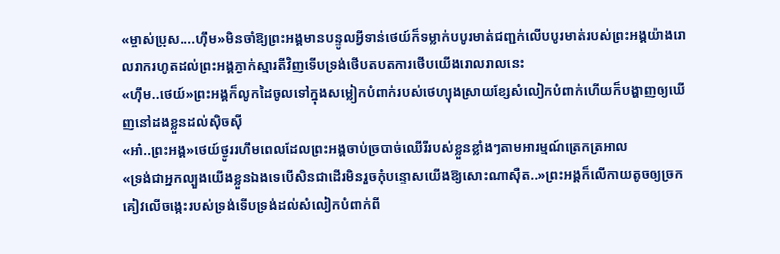«ម្ចាស់ប្រុស....ហុឹម»មិនចាំឱ្យព្រះអង្គមានបន្ទូលអ្វីទាន់ថេយ៍ក៏ទម្លាក់បបូរមាត់ជញ្ជក់លើបបូរមាត់របស់ព្រះអង្គយ៉ាងរោលរាករហូតដល់ព្រះអង្គភ្ងាក់ស្មារតីវិញទើបទ្រង់ថើបតបតការថើបយើងរោលរាលនេះ
«ហុឹម..ថេយ៍»ព្រះអង្គក៏លូកដៃចូលទៅក្នុងសម្លៀកបំពាក់របស់ថេហ្យុងស្រាយខ្សែសំលៀកបំពាក់ហើយក៏បង្ហាញឲ្យឃើញនៅដងខ្លួនដល់សុិចសុី
«អា៎..ព្រះអង្គ»ថេយ៍ថ្ងូររហឹមពេលដែលព្រះអង្គចាប់ច្របាច់ឈេីរីរបស់ខ្លួនខ្លាំងៗតាមអារម្មណ៍ត្រេកត្រអាល
«ទ្រង់ជាអ្នកល្បួងយើងខ្លួនឯងទេបើសិនជាដើរមិនរួចកុំបន្ទោសយើងឱ្យសោះណាសុឺត..»ព្រះអង្គក៏លើកាយតូចឲ្យច្រកគៀវលើចង្កេះរបស់ទ្រង់ទើបទ្រង់ដល់សំលៀកបំពាក់ពី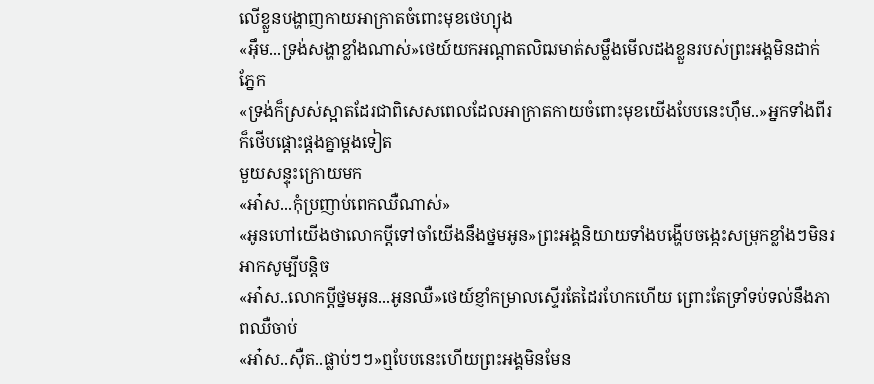លើខ្លួនបង្ហាញកាយអាក្រាតចំពោះមុខថេហ្យុង
«អុឹម...ទ្រង់សង្ហាខ្លាំងណាស់»ថេយ៍យកអណ្ដាតលិឍមាត់សម្លឹងមើលដងខ្លួនរបស់ព្រះអង្គមិនដាក់ភ្នែក
«ទ្រង់ក៏ស្រស់ស្អាតដែរជាពិសេសពេលដែលអាក្រាតកាយចំពោះមុខយើងបែបនេះហុឹម..»អ្នកទាំងពីរក៏ថេីបផ្តោះផ្តងគ្នាម្ដងទៀត
មួយសន្ទុះក្រោយមក
«អា៎ស...កុំប្រញាប់ពេកឈឺណាស់»
«អូនហៅយើងថាលោកប្ដីទៅចាំយើងនឹងថ្នមអូន»ព្រះអង្គនិយាយទាំងបង្ហើបចង្កេះសម្រុកខ្លាំងៗមិនរអាកសូម្បីបន្តិច
«អា៎ស..លោកប្តីថ្នមអូន...អូនឈឺ»ថេយ៍ខ្ញាំកម្រាលស្ទើរតែដៃរហែកហើយ ព្រោះតែទ្រាំទប់ទល់នឹងភាពឈឺចាប់
«អា៎ស..សុឺត..ផ្លាប់ៗៗ»ឮបែបនេះហើយព្រះអង្គមិនមែន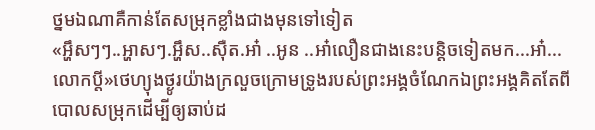ថ្នមឯណាគឺកាន់តែសម្រុកខ្លាំងជាងមុនទៅទៀត
«អ្ហឹសៗៗ..អ្ហាសៗ.អ្ហឹស..សុឺត.អា៎ ..អូន ..អា៎លឿនជាងនេះបន្តិចទៀតមក...អា៎...លោកប្ដី»ថេហ្យុងថ្ងូរយ៉ាងក្រលួចក្រោមទ្រូងរបស់ព្រះអង្គចំណែកឯព្រះអង្គគិតតែពីបោលសម្រុកដើម្បីឲ្យឆាប់ដ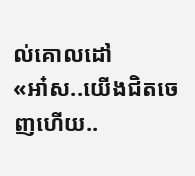ល់គោលដៅ
«អា៎ស..យើងជិតចេញហើយ..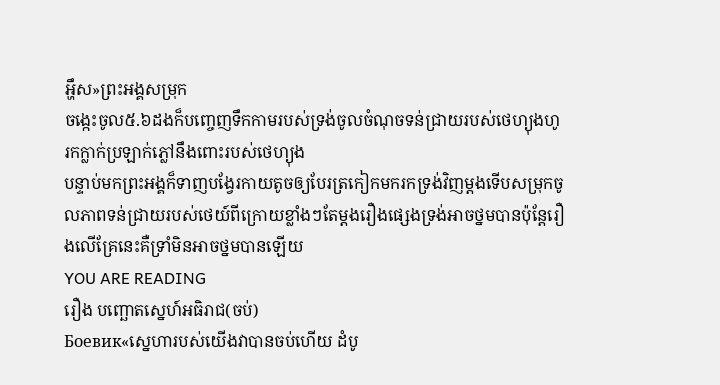អ្ហឹស»ព្រះអង្គសម្រុក
ចង្កេះចូល៥.៦ដងក៏បញ្ចេញទឹកកាមរបស់ទ្រង់ចូលចំណុចទន់ជ្រាយរបស់ថេហ្យុងហូរកក្លាក់ប្រឡាក់ភ្លៅនឹងពោះរបស់ថេហ្យុង
បន្ទាប់មកព្រះអង្គក៏ទាញបង្វែរកាយតូចឲ្យបែរត្រកៀកមករកទ្រង់វិញម្ដងទើបសម្រុកចូលភាពទន់ជ្រាយរបស់ថេយ៍ពីក្រោយខ្លាំងៗតែម្តងរឿងផ្សេងទ្រង់អាចថ្នមបានប៉ុន្តែរឿងលើគ្រែនេះគឺទ្រាំមិនអាចថ្នមបានឡើយ
YOU ARE READING
រឿង បញ្ឆោតស្នេហ៍អធិរាជ(ចប់)
Боевик«ស្នេហារបស់យើងវាបានចប់ហើយ ដំបូ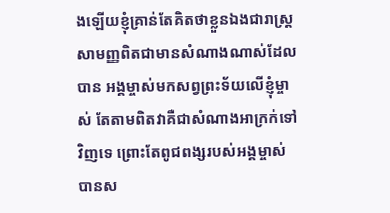ងឡើយខ្ញុំគ្រាន់តែគិតថាខ្លួនឯងជារាស្រ្តសាមញ្ញពិតជាមានសំណាងណាស់ដែលបាន អង្គម្ចាស់មកសព្វព្រះទ័យលើខ្ញុំម្ចាស់ តែតាមពិតវាគឺជាសំណាងអាក្រក់ទៅវិញទេ ព្រោះតែពូជពង្សរបស់អង្គម្ចាស់បានស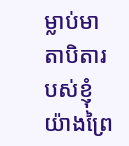ម្លាប់មាតាបិតារបស់ខ្ញុំយ៉ាងព្រៃ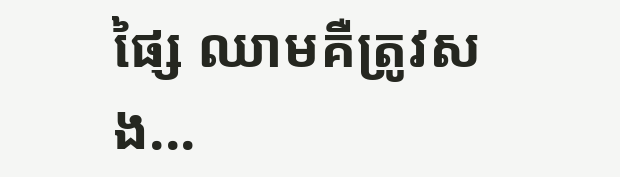ផ្សៃ ឈាមគឺត្រូវសង...